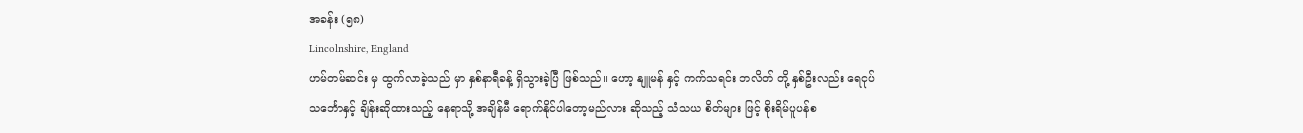အခန်း (၅၈)
Lincolnshire, England
ဟမ်တမ်ဆင်း မှ ထွက်လာခဲ့သည် မှာ နှစ်နာရီခန့် ရှိသွားခဲ့ပြီ ဖြစ်သည်။ ဟော့ နျူမန် နှင့် ကက်သရင်း ဘလိတ် တို့ နှစ်ဦးလည်း ရေငုပ်သင်္ဘောနှင့် ချိန်းဆိုထားသည့် နေရာသို့ အချိန်မီ ရောက်နိုင်ပါတော့မည်လား ဆိုသည့် သံသယ စိတ်များ ဖြင့် စိုးရိမ်ပူပန်စ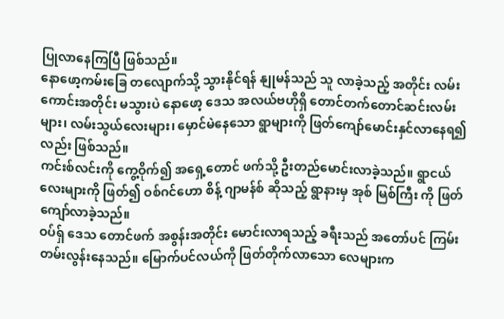ပြုလာနေကြပြီ ဖြစ်သည်။
နောဖော့ကမ်းခြေ တလျောက်သို့ သွားနိုင်ရန် နျုမန်သည် သူ လာခဲ့သည့် အတိုင်း လမ်းကောင်းအတိုင်း မသွားပဲ နောဖော့ ဒေသ အလယ်ဗဟိုရှိ တောင်တက်တောင်ဆင်းလမ်းများ၊ လမ်းသွယ်လေးများ၊ မှောင်မဲနေသော ရွာများကို ဖြတ်ကျော်မောင်းနှင်လာနေရ၍ လည်း ဖြစ်သည်။
ကင်းစ်လင်းကို ကွေ့ဝိုက်၍ အရှေ့တောင် ဖက်သို့ ဦးတည်မောင်းလာခဲ့သည်။ ရွာငယ်လေးများကို ဖြတ်၍ ဝစ်ဂင်ဟော စိန့် ဂျာမန်စ် ဆိုသည့် ရွာနားမှ အုစ် မြစ်ကြီး ကို ဖြတ်ကျော်လာခဲ့သည်။
ဝပ်ရှ် ဒေသ တောင်ဖက် အစွန်းအတိုင်း မောင်းလာရသည့် ခရီးသည် အတော်ပင် ကြမ်းတမ်းလွန်းနေသည်။ မြောက်ပင်လယ်ကို ဖြတ်တိုက်လာသော လေများက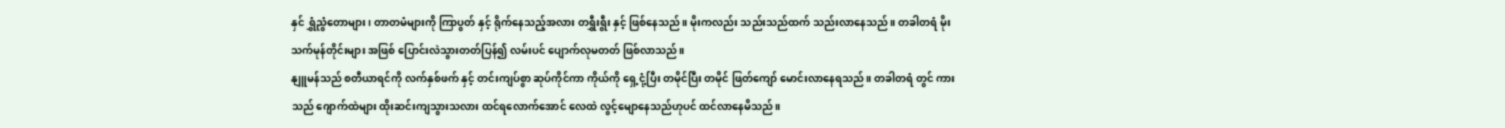နှင် ရွှံညွံတောများ၊ တာတမံများကို ကြာပွတ် နှင့် ရိုက်နေသည့်အလား တရွှီးရွီး နှင့် ဖြစ်နေသည်။ မိုးကလည်း သည်းသည်ထက် သည်းလာနေသည်။ တခါတရံ မိုးသက်မုန်တိုင်းများ အဖြစ် ပြောင်းလဲသွားတတ်ပြန်၍ လမ်းပင် ပျောက်လုမတတ် ဖြစ်လာသည်။
နျူမန်သည် စတီယာရင်ကို လက်နှစ်ဖက် နှင့် တင်းကျပ်စွာ ဆုပ်ကိုင်ကာ ကိုယ်ကို ရှေ့ငုံ့ပြီး တမိုင်ပြီး တမိုင် ဖြတ်ကျော် မောင်းလာနေရသည်။ တခါတရံ တွင် ကားသည် ဂျောက်ထဲများ ထိုးဆင်းကျသွားသလား ထင်ရလောက်အောင် လေထဲ လွင့်မျောနေသည်ဟုပင် ထင်လာနေမိသည်။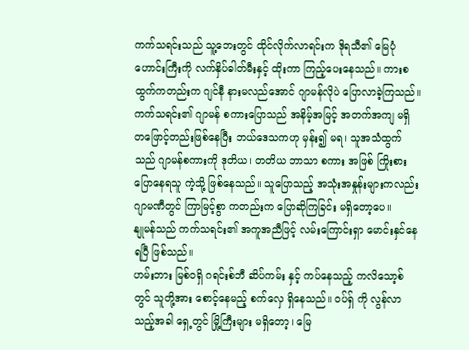ကက်သရင်းသည် သူ့ဘေးတွင် ထိုင်လိုက်လာရင်းက ဒိုရသီ၏ မြေပုံဟောင်းကြီးကို လက်နှိပ်ဓါတ်မီးနှင့် ထိုးကာ ကြည့်ပေးနေသည်။ ကားစထွက်ကတည်းက ဂျင်နီ နားမလည်အောင် ဂျာမန်လိုပဲ ပြောလာခဲ့ကြသည်။ ကက်သရင်း၏ ဂျာမန် စကားပြောသည် အနိမ့်အမြင့် အတက်အကျ မရှိ တဖြောင့်တည်းဖြစ်နေပြီး ဘယ်ဒေသကဟု မှန်း၍ မရ၊ သူအသံထွက်သည် ဂျာမန်စကားကို ဒုတိယ၊ တတိယ ဘာသာ စကား အဖြစ် ကြိုးစားပြောနေရသူ ကဲ့သို့ ဖြစ်နေသည်။ သူပြောသည့် အသုံးအနှုန်းများကလည်း ဂျာမဏီတွင် ကြာမြင့်စွာ ကတည်းက ပြောဆိုကြခြင်း မရှိတော့ပေ။
နျုမန်သည် ကက်သရင်း၏ အကူအညီဖြင့် လမ်းကြောင်းရှာ မောင်းနှင်နေရပြီ ဖြစ်သည်။
ဟမ်းဘား မြစ်ဝရှိ ဂရင်းစ်ဘီ ဆိပ်ကမ်း နှင့် ကပ်နေသည့် ကလိသော့စ် တွင် သူတို့အား စောင့်နေမည့် စက်လှေ ရှိနေသည်။ ဝပ်ရှ် ကို လွန်လာသည့်အခါ ရှေ့တွင် မြို့ကြီးများ မရှိတော့၊ မြေ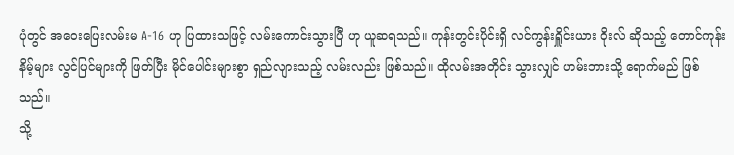ပုံတွင် အဝေးပြေးလမ်းမ A-16 ဟု ပြထားသဖြင့် လမ်းကောင်းသွားပြီ ဟု ယူဆရသည်။ ကုန်းတွင်းပိုင်းရှိ လင်ကွန်းရှိူင်းယား ဝိုးလ် ဆိုသည့် တောင်ကုန်းနိမ့်များ လွင်ပြင်များကို ဖြတ်ပြီး မိုင်ပေါင်းများစွာ ရှည်လျားသည့် လမ်းလည်း ဖြစ်သည်။ ထိုလမ်းအတိုင်း သွားလျှင် ဟမ်းဘားသို့ ရောက်မည် ဖြစ်သည်။
သို့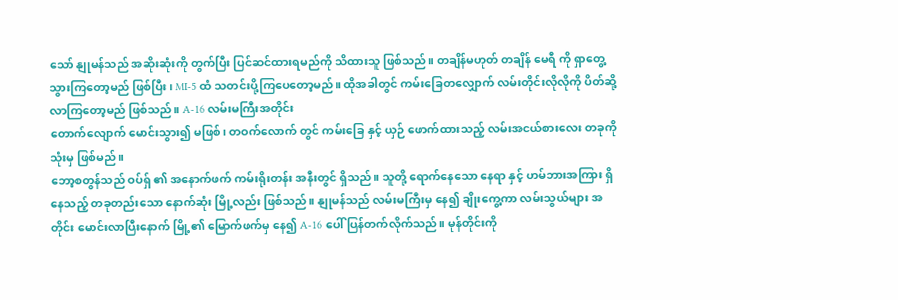သော် နျုမန်သည် အဆိုးဆုံးကို တွက်ပြီး ပြင်ဆင်ထားရမည်ကို သိထားသူ ဖြစ်သည်။ တချိန်မဟုတ် တချိန် မေရီ ကို ရှာတွေ့သွားကြတော့မည် ဖြစ်ပြီး၊ MI-5 ထံ သတင်းပို့ကြပေတော့မည်။ ထိုအခါတွင် ကမ်းခြေတလျှောက် လမ်းတိုင်းလိုလိုကို ပိတ်ဆို့လာကြတော့မည် ဖြစ်သည်။ A-16 လမ်းမကြီးအတိုင်း
တောက်လျောက် မောင်းသွား၍ မဖြစ်၊ တဝက်လောက် တွင် ကမ်းခြေ နှင့် ယှဉ် ဖောက်ထားသည့် လမ်းအငယ်စားလေး တခုကို သုံးမှ ဖြစ်မည်။
ဘော့စတွန်သည် ဝပ်ရှ် ၏ အနောက်ဖက် ကမ်းရိုးတန်း အနီးတွင် ရှိသည်။ သူတို့ ရောက်နေသော နေရာ နှင့် ဟမ်ဘားအကြား ရှိနေသည့် တခုတည်းသော နောက်ဆုံး မြို့လည်း ဖြစ်သည်။ နျုမန်သည် လမ်းမကြီးမှ နေ၍ ချိုးကွေ့ကာ လမ်းသွယ်များ အတိုင်း မောင်းလာပြီးနောက် မြို့၏ မြောက်ဖက်မှ နေ၍ A-16 ပေါ် ပြန်တက်လိုက်သည်။ မုန်တိုင်းကို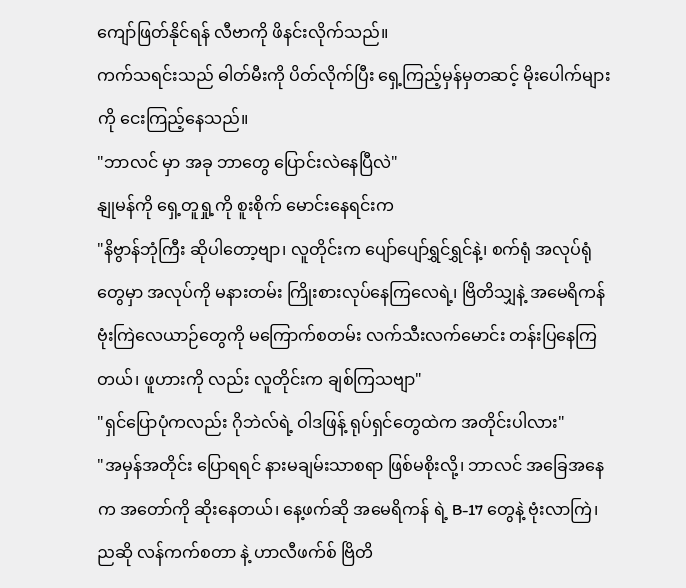ကျော်ဖြတ်နိုင်ရန် လီဗာကို ဖိနင်းလိုက်သည်။
ကက်သရင်းသည် ဓါတ်မီးကို ပိတ်လိုက်ပြီး ရှေ့ကြည့်မှန်မှတဆင့် မိုးပေါက်များကို ငေးကြည့်နေသည်။
"ဘာလင် မှာ အခု ဘာတွေ ပြောင်းလဲနေပြီလဲ"
နျုမန်ကို ရှေ့တူရှု့ကို စူးစိုက် မောင်းနေရင်းက
"နိဗွာန်ဘုံကြီး ဆိုပါတော့ဗျာ၊ လူတိုင်းက ပျော်ပျော်ရွှင်ရွှင်နဲ့၊ စက်ရုံ အလုပ်ရုံတွေမှာ အလုပ်ကို မနားတမ်း ကြိုးစားလုပ်နေကြလေရဲ့၊ ဗြိတိသျှနဲ့ အမေရိကန် ဗုံးကြဲလေယာဉ်တွေကို မကြောက်စတမ်း လက်သီးလက်မောင်း တန်းပြနေကြတယ်၊ ဖူဟားကို လည်း လူတိုင်းက ချစ်ကြသဗျာ"
"ရှင်ပြောပုံကလည်း ဂိုဘဲလ်ရဲ့ ဝါဒဖြန့် ရုပ်ရှင်တွေထဲက အတိုင်းပါလား"
"အမှန်အတိုင်း ပြောရရင် နားမချမ်းသာစရာ ဖြစ်မစိုးလို့၊ ဘာလင် အခြေအနေက အတော်ကို ဆိုးနေတယ်၊ နေ့ဖက်ဆို အမေရိကန် ရဲ့ B-17 တွေနဲ့ ဗုံးလာကြဲ၊ ညဆို လန်ကက်စတာ နဲ့ ဟာလီဖက်စ် ဗြိတိ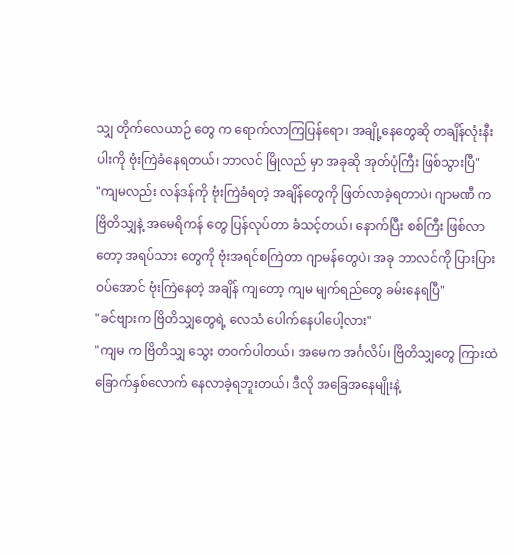သျှ တိုက်လေယာဉ် တွေ က ရောက်လာကြပြန်ရော၊ အချို့နေတွေဆို တချိန်လုံးနီးပါးကို ဗုံးကြဲခံနေရတယ်၊ ဘာလင် မြိုလည် မှာ အခုဆို အုတ်ပုံကြီး ဖြစ်သွားပြီ"
"ကျမလည်း လန်ဒန်ကို ဗုံးကြဲခံရတဲ့ အချိန်တွေကို ဖြတ်လာခဲ့ရတာပဲ၊ ဂျာမဏီ က ဗြိတိသျှနဲ့ အမေရိကန် တွေ ပြန်လုပ်တာ ခံသင့်တယ်၊ နောက်ပြီး စစ်ကြီး ဖြစ်လာတော့ အရပ်သား တွေကို ဗုံးအရင်စကြဲတာ ဂျာမန်တွေပဲ၊ အခု ဘာလင်ကို ပြားပြားဝပ်အောင် ဗုံးကြဲနေတဲ့ အချိန် ကျတော့ ကျမ မျက်ရည်တွေ ခမ်းနေရပြီ"
"ခင်ဗျားက ဗြိတိသျှတွေရဲ့ လေသံ ပေါက်နေပါပေါ့လား"
"ကျမ က ဗြိတိသျှ သွေး တဝက်ပါတယ်၊ အမေက အင်္ဂလိပ်၊ ဗြိတိသျှတွေ ကြားထဲ ခြောက်နှစ်လောက် နေလာခဲ့ရဘူးတယ်၊ ဒီလို အခြေအနေမျိုးနဲ့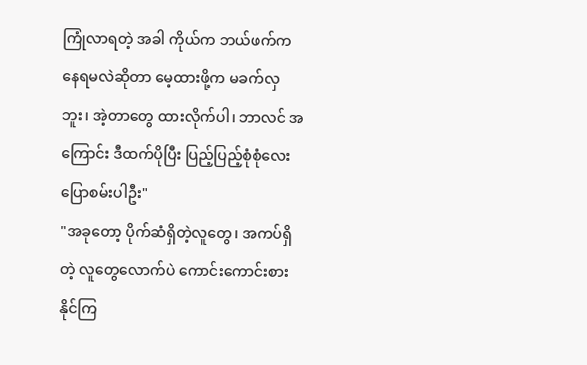ကြုံလာရတဲ့ အခါ ကိုယ်က ဘယ်ဖက်က နေရမလဲဆိုတာ မေ့ထားဖို့က မခက်လှဘူး၊ အဲ့တာတွေ ထားလိုက်ပါ၊ ဘာလင် အကြောင်း ဒီထက်ပိုပြီး ပြည့်ပြည့်စုံစုံလေး ပြောစမ်းပါဦး"
"အခုတော့ ပိုက်ဆံရှိတဲ့လူတွေ၊ အကပ်ရှိတဲ့ လူတွေလောက်ပဲ ကောင်းကောင်းစားနိုင်ကြ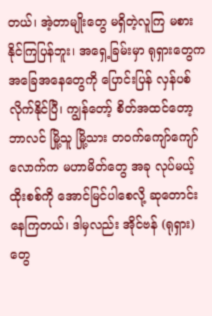တယ်၊ အဲ့တာမျိုးတွေ မရှိတဲ့လူကြ မစားနိုင်ကြပြန်ဘူး၊ အရှေ့ခြမ်းမှာ ရုရှားတွေက အခြေအနေတွေကို ပြောင်းပြန် လှန်ပစ်လိုက်နိုင်ပြီ၊ ကျွန်တော့် စိတ်အထင်တော့ ဘာလင် မြို့သူ မြို့သား တဝက်ကျော်ကျော်လောက်က မဟာမိတ်တွေ အခု လုပ်မယ့် ထိုးစစ်ကို အောင်မြင်ပါစေလို့ ဆုတောင်းနေကြတယ်၊ ဒါမှလည်း အိုင်ဗန် (ရုရှား) တွေ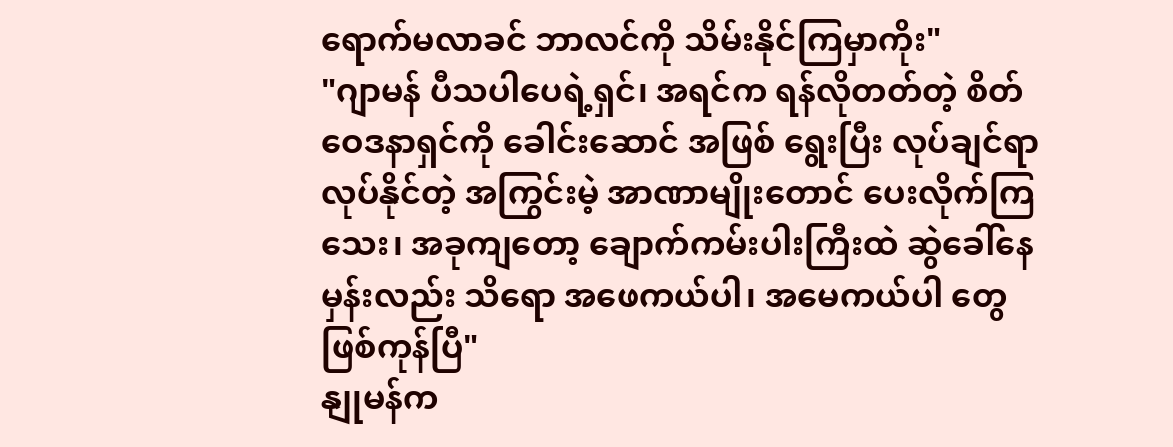ရောက်မလာခင် ဘာလင်ကို သိမ်းနိုင်ကြမှာကိုး"
"ဂျာမန် ပီသပါပေရဲ့ရှင်၊ အရင်က ရန်လိုတတ်တဲ့ စိတ်ဝေဒနာရှင်ကို ခေါင်းဆောင် အဖြစ် ရွေးပြီး လုပ်ချင်ရာ လုပ်နိုင်တဲ့ အကြွင်းမဲ့ အာဏာမျိုးတောင် ပေးလိုက်ကြသေး၊ အခုကျတော့ ချောက်ကမ်းပါးကြီးထဲ ဆွဲခေါ်နေမှန်းလည်း သိရော အဖေကယ်ပါ၊ အမေကယ်ပါ တွေ ဖြစ်ကုန်ပြီ"
နျုမန်က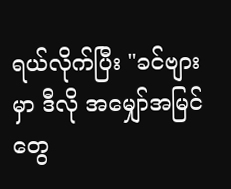ရယ်လိုက်ပြီး "ခင်ဗျား မှာ ဒီလို အမျှော်အမြင်တွေ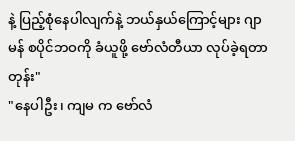နဲ့ ပြည့်စုံနေပါလျက်နဲ့ ဘယ်နှယ်ကြောင့်များ ဂျာမန် စပိုင်ဘဝကို ခံယူဖို့ ဗော်လံတီယာ လုပ်ခဲ့ရတာတုန်း"
"နေပါဦး၊ ကျမ က ဗော်လံ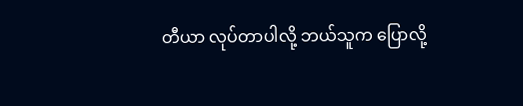တီယာ လုပ်တာပါလို့ ဘယ်သူက ပြောလို့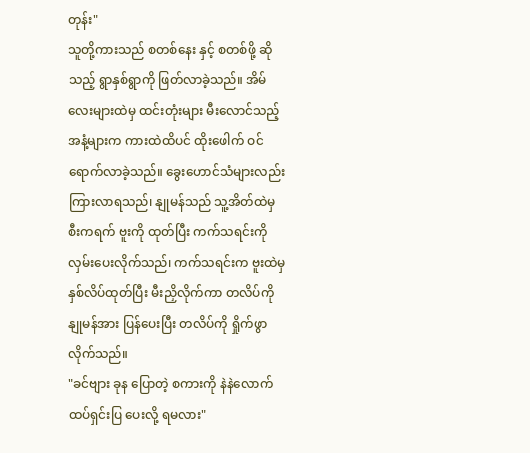တုန်း"
သူတို့ကားသည် စတစ်နေး နှင့် စတစ်ဖို့ ဆိုသည့် ရွာနှစ်ရွာကို ဖြတ်လာခဲ့သည်။ အိမ်လေးများထဲမှ ထင်းတုံးများ မီးလောင်သည့် အနံ့များက ကားထဲထိပင် ထိုးဖေါက် ဝင်ရောက်လာခဲ့သည်။ ခွေးဟောင်သံများလည်း ကြားလာရသည်၊ နျုမန်သည် သူ့အိတ်ထဲမှ စီးကရက် ဗူးကို ထုတ်ပြီး ကက်သရင်းကို လှမ်းပေးလိုက်သည်၊ ကက်သရင်းက ဗူးထဲမှ နှစ်လိပ်ထုတ်ပြီး မီးညှိလိုက်ကာ တလိပ်ကို နျုမန်အား ပြန်ပေးပြီး တလိပ်ကို ရှိုက်ဖွာလိုက်သည်။
"ခင်ဗျား ခုန ပြောတဲ့ စကားကို နဲနဲလောက် ထပ်ရှင်းပြ ပေးလို့ ရမလား"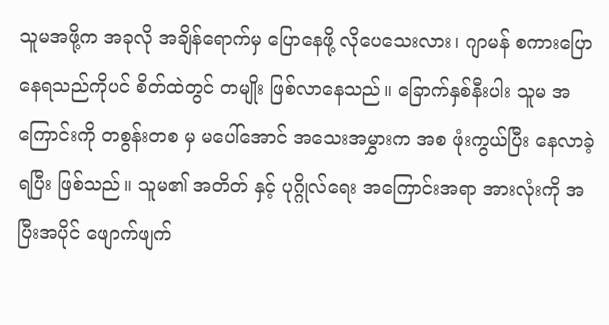သူမအဖို့က အခုလို အချိန်ရောက်မှ ပြောနေဖို့ လိုပေသေးလား၊ ဂျာမန် စကားပြောနေရသည်ကိုပင် စိတ်ထဲတွင် တမျိုး ဖြစ်လာနေသည်။ ခြောက်နှစ်နီးပါး သူမ အကြောင်းကို တစွန်းတစ မှ မပေါ်အောင် အသေးအမွှားက အစ ဖုံးကွယ်ပြီး နေလာခဲ့ရပြီး ဖြစ်သည်။ သူမ၏ အတိတ် နှင့် ပုဂ္ဂိုလ်ရေး အကြောင်းအရာ အားလုံးကို အပြီးအပိုင် ဖျောက်ဖျက်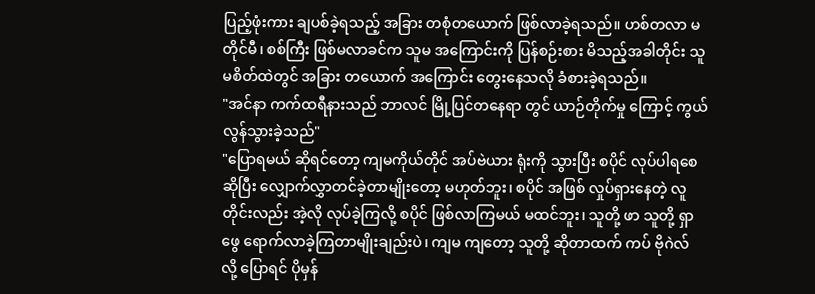ပြည့်ဖုံးကား ချပစ်ခဲ့ရသည့် အခြား တစုံတယောက် ဖြစ်လာခဲ့ရသည်။ ဟစ်တလာ မတိုင်မီ၊ စစ်ကြီး ဖြစ်မလာခင်က သူမ အကြောင်းကို ပြန်စဉ်းစား မိသည့်အခါတိုင်း သူမစိတ်ထဲတွင် အခြား တယောက် အကြောင်း တွေးနေသလို ခံစားခဲ့ရသည်။
"အင်နာ ကက်ထရီနားသည် ဘာလင် မြို့ပြင်တနေရာ တွင် ယာဉ်တိုက်မှု ကြောင့် ကွယ်လွန်သွားခဲ့သည်"
"ပြောရမယ် ဆိုရင်တော့ ကျမကိုယ်တိုင် အပ်ဗဲယား ရုံးကို သွားပြီး စပိုင် လုပ်ပါရစေဆိုပြီး လျှောက်လွှာတင်ခဲ့တာမျိုးတော့ မဟုတ်ဘူး၊ စပိုင် အဖြစ် လှုပ်ရှားနေတဲ့ လူတိုင်းလည်း အဲ့လို လုပ်ခဲ့ကြလို့ စပိုင် ဖြစ်လာကြမယ် မထင်ဘူး၊ သူတို့ ဖာ သူတို့ ရှာဖွေ ရောက်လာခဲ့ကြတာမျိုးချည်းပဲ၊ ကျမ ကျတော့ သူတို့ ဆိုတာထက် ကပ် ဗိုဂဲလ် လို့ ပြောရင် ပိုမှန်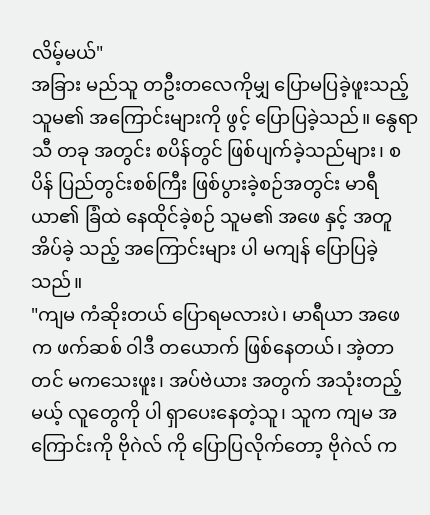လိမ့်မယ်"
အခြား မည်သူ တဦးတလေကိုမျှ ပြောမပြခဲ့ဖူးသည့် သူမ၏ အကြောင်းများကို ဖွင့် ပြောပြခဲ့သည်။ နွေရာသီ တခု အတွင်း စပိန်တွင် ဖြစ်ပျက်ခဲ့သည်များ၊ စပိန် ပြည်တွင်းစစ်ကြီး ဖြစ်ပွားခဲ့စဉ်အတွင်း မာရီယာ၏ ခြံထဲ နေထိုင်ခဲ့စဉ် သူမ၏ အဖေ နှင့် အတူ အိပ်ခဲ့ သည့် အကြောင်းများ ပါ မကျန် ပြောပြခဲ့သည်။
"ကျမ ကံဆိုးတယ် ပြောရမလားပဲ၊ မာရီယာ အဖေက ဖက်ဆစ် ဝါဒီ တယောက် ဖြစ်နေတယ်၊ အဲ့တာတင် မကသေးဖူး၊ အပ်ဗဲယား အတွက် အသုံးတည့်မယ့် လူတွေကို ပါ ရှာပေးနေတဲ့သူ၊ သူက ကျမ အကြောင်းကို ဗိုဂဲလ် ကို ပြောပြလိုက်တော့ ဗိုဂဲလ် က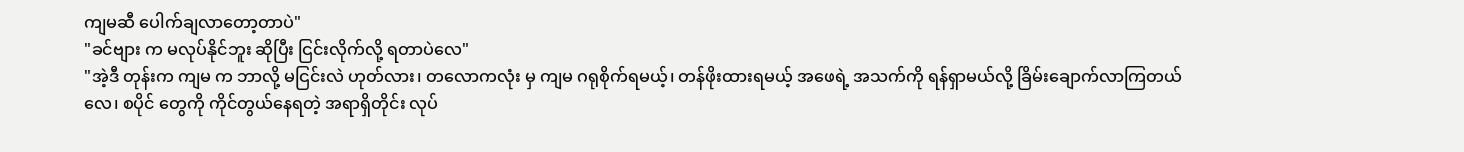ကျမဆီ ပေါက်ချလာတော့တာပဲ"
"ခင်ဗျား က မလုပ်နိုင်ဘူး ဆိုပြီး ငြင်းလိုက်လို့ ရတာပဲလေ"
"အဲ့ဒီ တုန်းက ကျမ က ဘာလို့ မငြင်းလဲ ဟုတ်လား၊ တလောကလုံး မှ ကျမ ဂရုစိုက်ရမယ့်၊ တန်ဖိုးထားရမယ့် အဖေရဲ့ အသက်ကို ရန်ရှာမယ်လို့ ခြိမ်းချောက်လာကြတယ်လေ၊ စပိုင် တွေကို ကိုင်တွယ်နေရတဲ့ အရာရှိတိုင်း လုပ်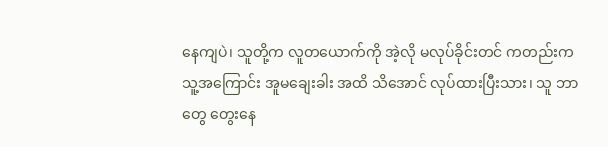နေကျပဲ၊ သူတို့က လူတယောက်ကို အဲ့လို မလုပ်ခိုင်းတင် ကတည်းက သူ့အကြောင်း အူမချေးခါး အထိ သိအောင် လုပ်ထားပြီးသား၊ သူ ဘာတွေ တွေးနေ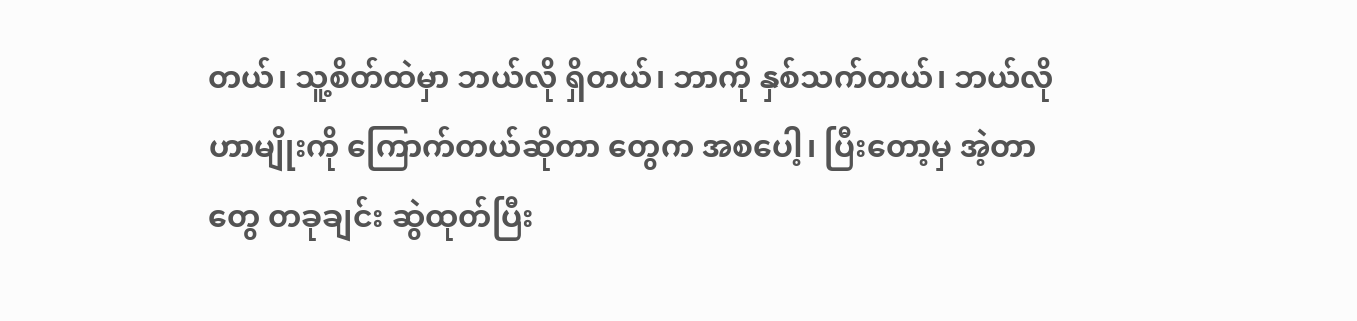တယ်၊ သူ့စိတ်ထဲမှာ ဘယ်လို ရှိတယ်၊ ဘာကို နှစ်သက်တယ်၊ ဘယ်လို ဟာမျိုးကို ကြောက်တယ်ဆိုတာ တွေက အစပေါ့၊ ပြီးတော့မှ အဲ့တာတွေ တခုချင်း ဆွဲထုတ်ပြီး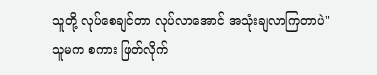သူတို့ လုပ်စေချင်တာ လုပ်လာအောင် အသုံးချလာကြတာပဲ"
သူမက စကား ဖြတ်လိုက်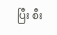ပြီး စီး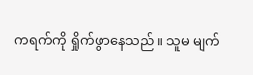ကရက်ကို ရှိုက်ဖွာနေသည်။ သူမ မျက်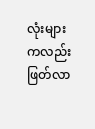လုံးများကလည်း ဖြတ်လာ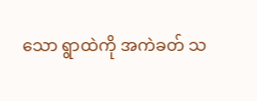သော ရွာထဲကို အကဲခတ် သ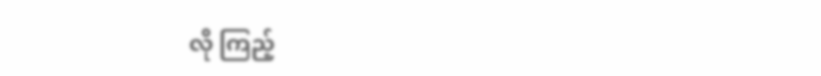လို ကြည့်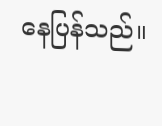နေပြန်သည်။